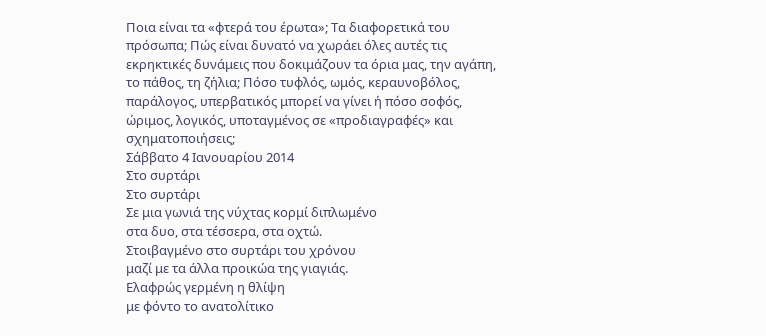Ποια είναι τα «φτερά του έρωτα»; Τα διαφορετικά του πρόσωπα; Πώς είναι δυνατό να χωράει όλες αυτές τις εκρηκτικές δυνάμεις που δοκιμάζουν τα όρια μας, την αγάπη, το πάθος, τη ζήλια; Πόσο τυφλός, ωμός, κεραυνοβόλος, παράλογος, υπερβατικός μπορεί να γίνει ή πόσο σοφός, ώριμος, λογικός, υποταγμένος σε «προδιαγραφές» και σχηματοποιήσεις;
Σάββατο 4 Ιανουαρίου 2014
Στο συρτάρι
Στο συρτάρι
Σε μια γωνιά της νύχτας κορμί διπλωμένο
στα δυο, στα τέσσερα, στα οχτώ.
Στοιβαγμένο στο συρτάρι του χρόνου
μαζί με τα άλλα προικώα της γιαγιάς.
Ελαφρώς γερμένη η θλίψη
με φόντο το ανατολίτικο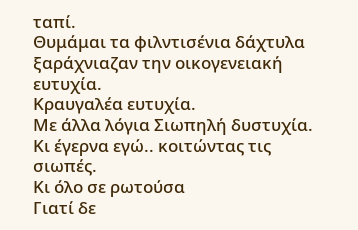ταπί.
Θυμάμαι τα φιλντισένια δάχτυλα
ξαράχνιαζαν την οικογενειακή ευτυχία.
Κραυγαλέα ευτυχία.
Με άλλα λόγια Σιωπηλή δυστυχία.
Κι έγερνα εγώ.. κοιτώντας τις σιωπές.
Κι όλο σε ρωτούσα
Γιατί δε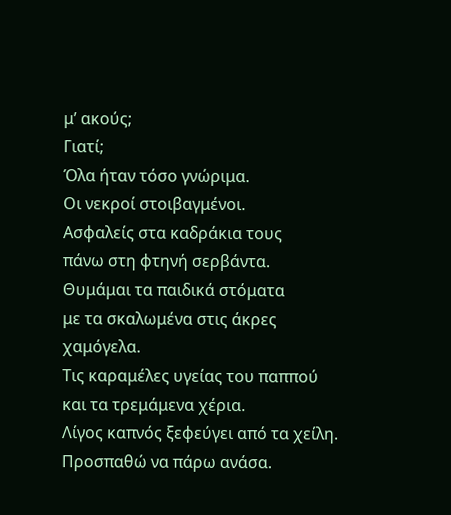μ’ ακούς;
Γιατί;
Όλα ήταν τόσο γνώριμα.
Οι νεκροί στοιβαγμένοι.
Ασφαλείς στα καδράκια τους
πάνω στη φτηνή σερβάντα.
Θυμάμαι τα παιδικά στόματα
με τα σκαλωμένα στις άκρες χαμόγελα.
Τις καραμέλες υγείας του παππού
και τα τρεμάμενα χέρια.
Λίγος καπνός ξεφεύγει από τα χείλη.
Προσπαθώ να πάρω ανάσα.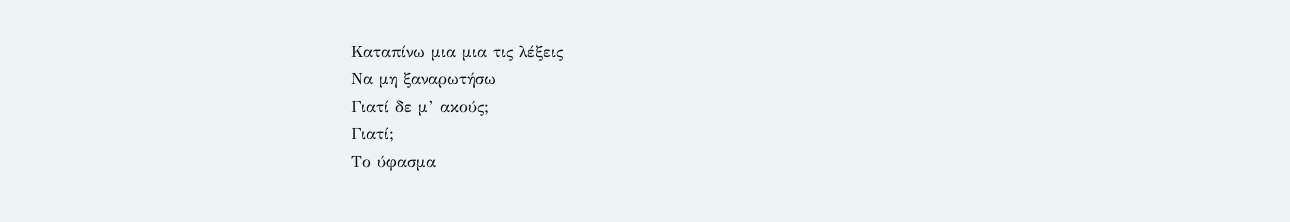Καταπίνω μια μια τις λέξεις
Να μη ξαναρωτήσω
Γιατί δε μ’ ακούς;
Γιατί;
Το ύφασμα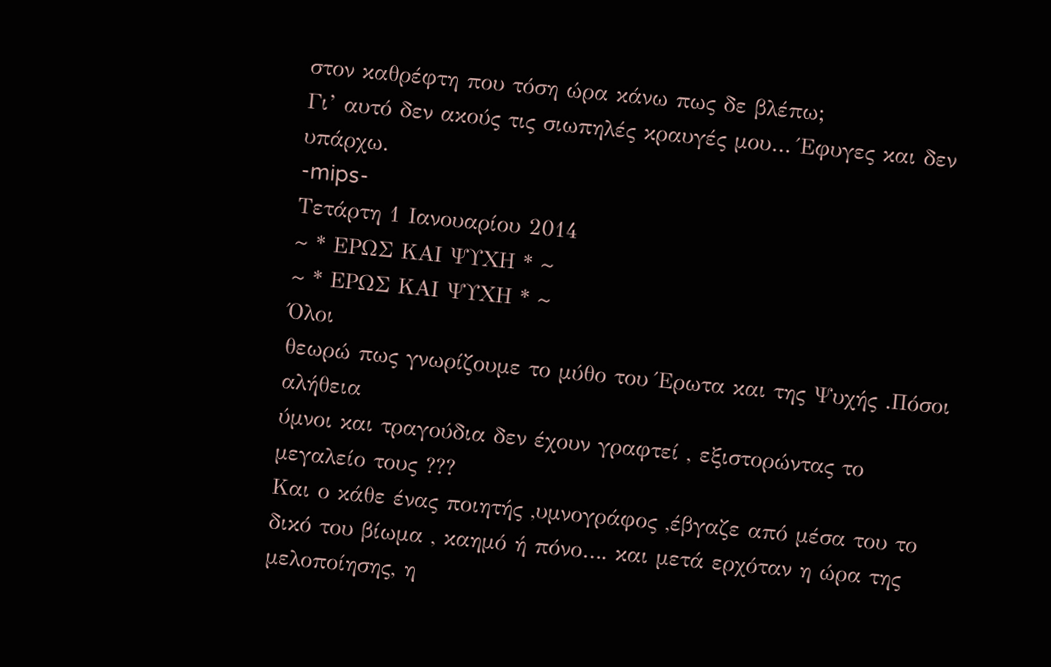στον καθρέφτη που τόση ώρα κάνω πως δε βλέπω;
Γι’ αυτό δεν ακούς τις σιωπηλές κραυγές μου… Έφυγες και δεν υπάρχω.
-mips-
Τετάρτη 1 Ιανουαρίου 2014
~ * ΕΡΩΣ ΚΑΙ ΨΥΧΗ * ~
~ * ΕΡΩΣ ΚΑΙ ΨΥΧΗ * ~
Όλοι
θεωρώ πως γνωρίζουμε το μύθο του Έρωτα και της Ψυχής .Πόσοι αλήθεια
ύμνοι και τραγούδια δεν έχουν γραφτεί , εξιστορώντας το μεγαλείο τους ???
Και ο κάθε ένας ποιητής ,υμνογράφος ,έβγαζε από μέσα του το δικό του βίωμα , καημό ή πόνο…. και μετά ερχόταν η ώρα της μελοποίησης, η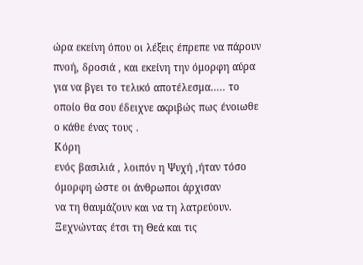ώρα εκείνη όπου οι λέξεις έπρεπε να πάρουν πνοή, δροσιά , και εκείνη την όμορφη αύρα για να βγει το τελικό αποτέλεσμα….. το οποίο θα σου έδειχνε ακριβώς πως ένοιωθε ο κάθε ένας τους .
Κόρη
ενός βασιλιά , λοιπόν η Ψυχή ,ήταν τόσο όμορφη ώστε οι άνθρωποι άρχισαν
να τη θαυμάζουν και να τη λατρεύουν. Ξεχνώντας έτσι τη Θεά και τις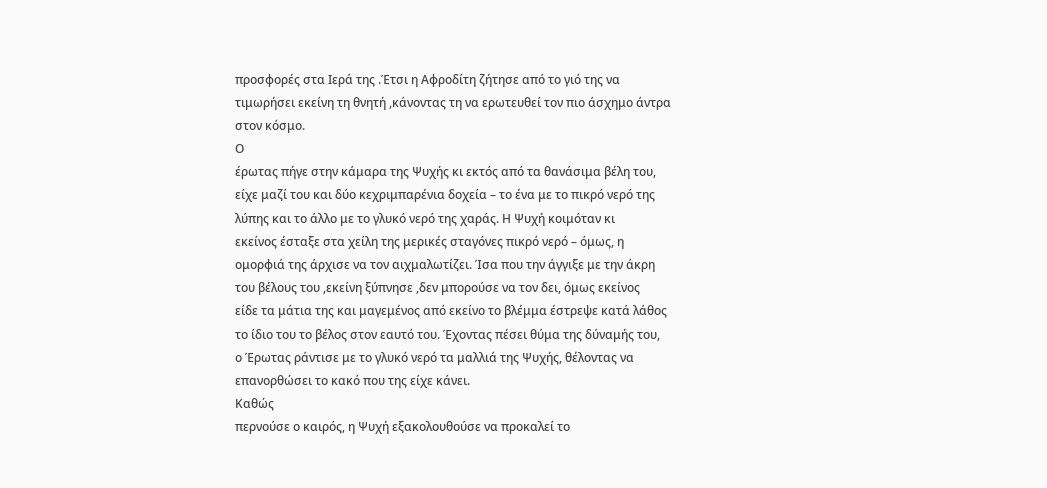προσφορές στα Ιερά της .Έτσι η Αφροδίτη ζήτησε από το γιό της να
τιμωρήσει εκείνη τη θνητή ,κάνοντας τη να ερωτευθεί τον πιο άσχημο άντρα
στον κόσμο.
Ο
έρωτας πήγε στην κάμαρα της Ψυχής κι εκτός από τα θανάσιμα βέλη του,
είχε μαζί του και δύο κεχριμπαρένια δοχεία – το ένα με το πικρό νερό της
λύπης και το άλλο με το γλυκό νερό της χαράς. Η Ψυχή κοιμόταν κι
εκείνος έσταξε στα χείλη της μερικές σταγόνες πικρό νερό – όμως, η
ομορφιά της άρχισε να τον αιχμαλωτίζει. Ίσα που την άγγιξε με την άκρη
του βέλους του ,εκείνη ξύπνησε ,δεν μπορούσε να τον δει, όμως εκείνος
είδε τα μάτια της και μαγεμένος από εκείνο το βλέμμα έστρεψε κατά λάθος
το ίδιο του το βέλος στον εαυτό του. Έχοντας πέσει θύμα της δύναμής του,
ο Έρωτας ράντισε με το γλυκό νερό τα μαλλιά της Ψυχής, θέλοντας να
επανορθώσει το κακό που της είχε κάνει.
Καθώς
περνούσε ο καιρός, η Ψυχή εξακολουθούσε να προκαλεί το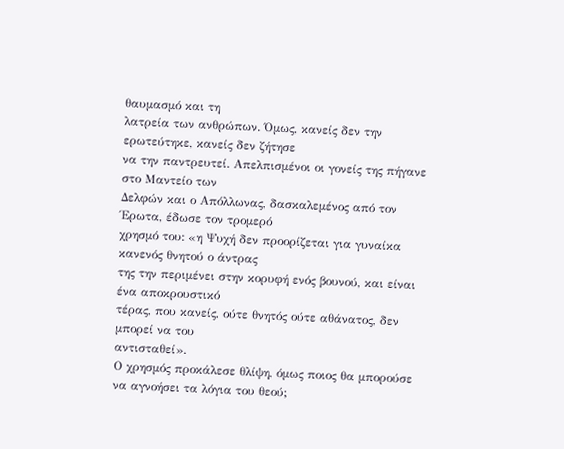θαυμασμό και τη
λατρεία των ανθρώπων. Όμως, κανείς δεν την ερωτεύτηκε, κανείς δεν ζήτησε
να την παντρευτεί. Απελπισμένοι οι γονείς της πήγανε στο Μαντείο των
Δελφών και ο Απόλλωνας, δασκαλεμένος από τον Έρωτα, έδωσε τον τρομερό
χρησμό του: «η Ψυχή δεν προορίζεται για γυναίκα κανενός θνητού ο άντρας
της την περιμένει στην κορυφή ενός βουνού, και είναι ένα αποκρουστικό
τέρας, που κανείς, ούτε θνητός ούτε αθάνατος, δεν μπορεί να του
αντισταθεί».
Ο χρησμός προκάλεσε θλίψη, όμως ποιος θα μπορούσε να αγνοήσει τα λόγια του θεού;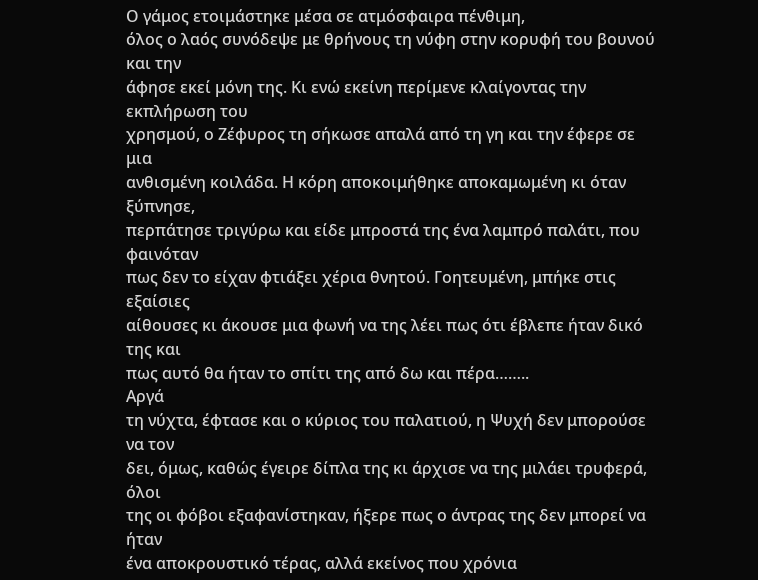Ο γάμος ετοιμάστηκε μέσα σε ατμόσφαιρα πένθιμη,
όλος ο λαός συνόδεψε με θρήνους τη νύφη στην κορυφή του βουνού και την
άφησε εκεί μόνη της. Κι ενώ εκείνη περίμενε κλαίγοντας την εκπλήρωση του
χρησμού, ο Ζέφυρος τη σήκωσε απαλά από τη γη και την έφερε σε μια
ανθισμένη κοιλάδα. Η κόρη αποκοιμήθηκε αποκαμωμένη κι όταν ξύπνησε,
περπάτησε τριγύρω και είδε μπροστά της ένα λαμπρό παλάτι, που φαινόταν
πως δεν το είχαν φτιάξει χέρια θνητού. Γοητευμένη, μπήκε στις εξαίσιες
αίθουσες κι άκουσε μια φωνή να της λέει πως ότι έβλεπε ήταν δικό της και
πως αυτό θα ήταν το σπίτι της από δω και πέρα……..
Αργά
τη νύχτα, έφτασε και ο κύριος του παλατιού, η Ψυχή δεν μπορούσε να τον
δει, όμως, καθώς έγειρε δίπλα της κι άρχισε να της μιλάει τρυφερά, όλοι
της οι φόβοι εξαφανίστηκαν, ήξερε πως ο άντρας της δεν μπορεί να ήταν
ένα αποκρουστικό τέρας, αλλά εκείνος που χρόνια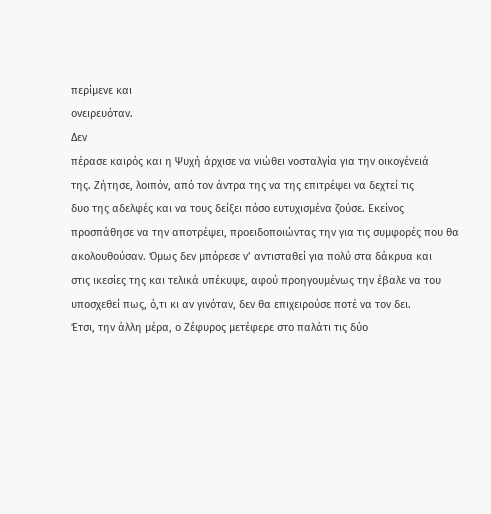περίμενε και
ονειρευόταν.
Δεν
πέρασε καιρός και η Ψυχή άρχισε να νιώθει νοσταλγία για την οικογένειά
της. Ζήτησε, λοιπόν, από τον άντρα της να της επιτρέψει να δεχτεί τις
δυο της αδελφές και να τους δείξει πόσο ευτυχισμένα ζούσε. Εκείνος
προσπάθησε να την αποτρέψει, προειδοποιώντας την για τις συμφορές που θα
ακολουθούσαν. Όμως δεν μπόρεσε ν’ αντισταθεί για πολύ στα δάκρυα και
στις ικεσίες της και τελικά υπέκυψε, αφού προηγουμένως την έβαλε να του
υποσχεθεί πως, ό,τι κι αν γινόταν, δεν θα επιχειρούσε ποτέ να τον δει.
Έτσι, την άλλη μέρα, ο Ζέφυρος μετέφερε στο παλάτι τις δύο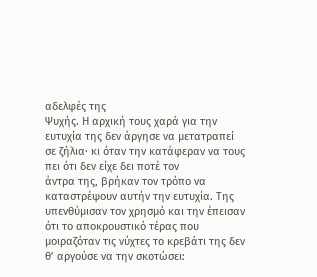αδελφές της
Ψυχής. Η αρχική τους χαρά για την ευτυχία της δεν άργησε να μετατραπεί
σε ζήλια· κι όταν την κατάφεραν να τους πει ότι δεν είχε δει ποτέ τον
άντρα της, βρήκαν τον τρόπο να καταστρέψουν αυτήν την ευτυχία. Της
υπενθύμισαν τον χρησμό και την έπεισαν ότι το αποκρουστικό τέρας που
μοιραζόταν τις νύχτες το κρεβάτι της δεν θ’ αργούσε να την σκοτώσει: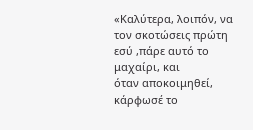«Καλύτερα, λοιπόν, να τον σκοτώσεις πρώτη εσύ ,πάρε αυτό το μαχαίρι, και
όταν αποκοιμηθεί, κάρφωσέ το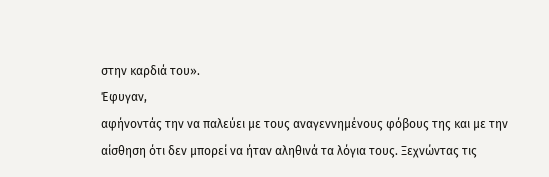στην καρδιά του».
Έφυγαν,
αφήνοντάς την να παλεύει με τους αναγεννημένους φόβους της και με την
αίσθηση ότι δεν μπορεί να ήταν αληθινά τα λόγια τους. Ξεχνώντας τις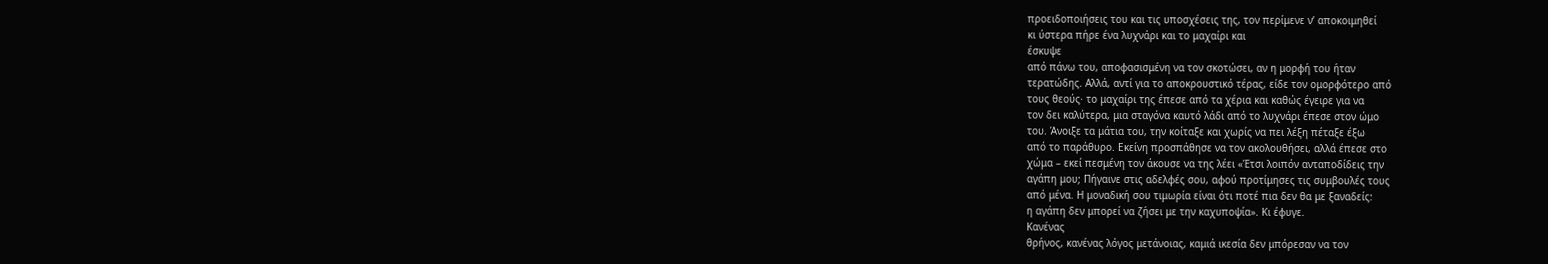προειδοποιήσεις του και τις υποσχέσεις της, τον περίμενε ν’ αποκοιμηθεί
κι ύστερα πήρε ένα λυχνάρι και το μαχαίρι και
έσκυψε
από πάνω του, αποφασισμένη να τον σκοτώσει, αν η μορφή του ήταν
τερατώδης. Αλλά, αντί για το αποκρουστικό τέρας, είδε τον ομορφότερο από
τους θεούς· το μαχαίρι της έπεσε από τα χέρια και καθώς έγειρε για να
τον δει καλύτερα, μια σταγόνα καυτό λάδι από το λυχνάρι έπεσε στον ώμο
του. Άνοιξε τα μάτια του, την κοίταξε και χωρίς να πει λέξη πέταξε έξω
από το παράθυρο. Εκείνη προσπάθησε να τον ακολουθήσει, αλλά έπεσε στο
χώμα – εκεί πεσμένη τον άκουσε να της λέει «Έτσι λοιπόν ανταποδίδεις την
αγάπη μου; Πήγαινε στις αδελφές σου, αφού προτίμησες τις συμβουλές τους
από μένα. Η μοναδική σου τιμωρία είναι ότι ποτέ πια δεν θα με ξαναδείς:
η αγάπη δεν μπορεί να ζήσει με την καχυποψία». Κι έφυγε.
Κανένας
θρήνος, κανένας λόγος μετάνοιας, καμιά ικεσία δεν μπόρεσαν να τον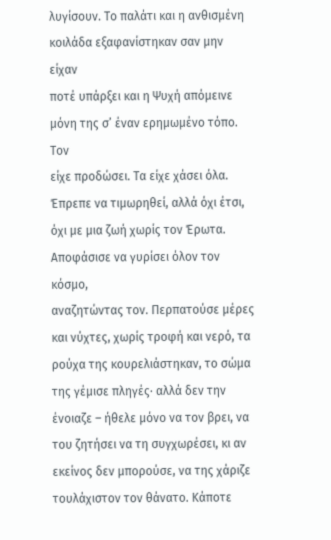λυγίσουν. Το παλάτι και η ανθισμένη κοιλάδα εξαφανίστηκαν σαν μην είχαν
ποτέ υπάρξει και η Ψυχή απόμεινε μόνη της σ’ έναν ερημωμένο τόπο.
Τον
είχε προδώσει. Τα είχε χάσει όλα. Έπρεπε να τιμωρηθεί, αλλά όχι έτσι,
όχι με μια ζωή χωρίς τον Έρωτα. Αποφάσισε να γυρίσει όλον τον κόσμο,
αναζητώντας τον. Περπατούσε μέρες και νύχτες, χωρίς τροφή και νερό, τα
ρούχα της κουρελιάστηκαν, το σώμα της γέμισε πληγές· αλλά δεν την
ένοιαζε – ήθελε μόνο να τον βρει, να του ζητήσει να τη συγχωρέσει, κι αν
εκείνος δεν μπορούσε, να της χάριζε τουλάχιστον τον θάνατο. Κάποτε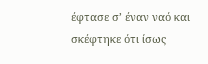έφτασε σ’ έναν ναό και σκέφτηκε ότι ίσως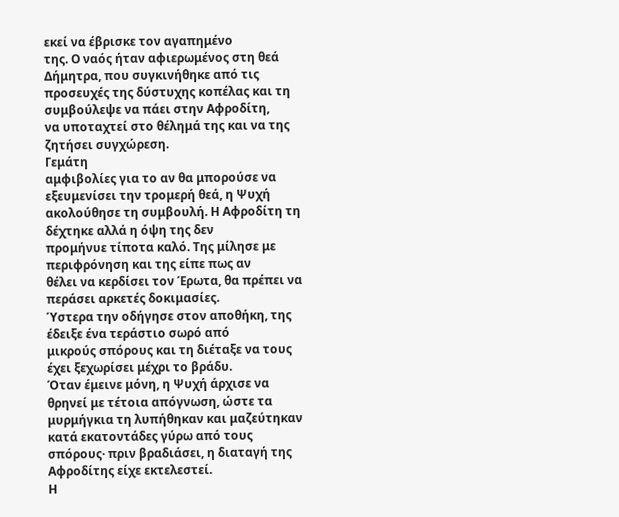εκεί να έβρισκε τον αγαπημένο
της. Ο ναός ήταν αφιερωμένος στη θεά Δήμητρα, που συγκινήθηκε από τις
προσευχές της δύστυχης κοπέλας και τη συμβούλεψε να πάει στην Αφροδίτη,
να υποταχτεί στο θέλημά της και να της ζητήσει συγχώρεση.
Γεμάτη
αμφιβολίες για το αν θα μπορούσε να εξευμενίσει την τρομερή θεά, η Ψυχή
ακολούθησε τη συμβουλή. Η Αφροδίτη τη δέχτηκε αλλά η όψη της δεν
προμήνυε τίποτα καλό. Της μίλησε με περιφρόνηση και της είπε πως αν
θέλει να κερδίσει τον Έρωτα, θα πρέπει να περάσει αρκετές δοκιμασίες.
Ύστερα την οδήγησε στον αποθήκη, της έδειξε ένα τεράστιο σωρό από
μικρούς σπόρους και τη διέταξε να τους έχει ξεχωρίσει μέχρι το βράδυ.
Όταν έμεινε μόνη, η Ψυχή άρχισε να θρηνεί με τέτοια απόγνωση, ώστε τα
μυρμήγκια τη λυπήθηκαν και μαζεύτηκαν κατά εκατοντάδες γύρω από τους
σπόρους· πριν βραδιάσει, η διαταγή της Αφροδίτης είχε εκτελεστεί.
Η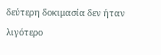δεύτερη δοκιμασία δεν ήταν λιγότερο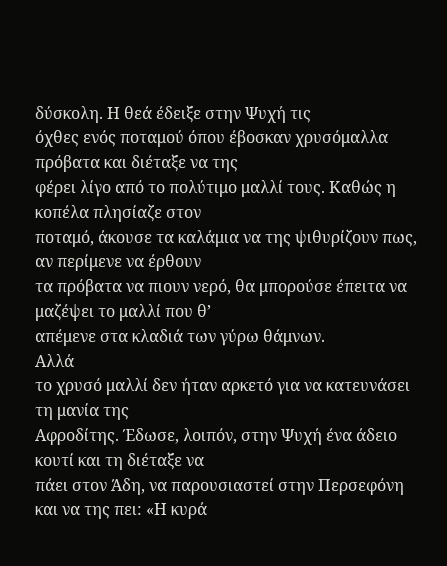δύσκολη. Η θεά έδειξε στην Ψυχή τις
όχθες ενός ποταμού όπου έβοσκαν χρυσόμαλλα πρόβατα και διέταξε να της
φέρει λίγο από το πολύτιμο μαλλί τους. Καθώς η κοπέλα πλησίαζε στον
ποταμό, άκουσε τα καλάμια να της ψιθυρίζουν πως, αν περίμενε να έρθουν
τα πρόβατα να πιουν νερό, θα μπορούσε έπειτα να μαζέψει το μαλλί που θ’
απέμενε στα κλαδιά των γύρω θάμνων.
Αλλά
το χρυσό μαλλί δεν ήταν αρκετό για να κατευνάσει τη μανία της
Αφροδίτης. Έδωσε, λοιπόν, στην Ψυχή ένα άδειο κουτί και τη διέταξε να
πάει στον Άδη, να παρουσιαστεί στην Περσεφόνη και να της πει: «Η κυρά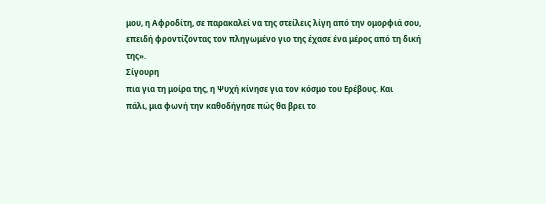μου, η Αφροδίτη, σε παρακαλεί να της στείλεις λίγη από την ομορφιά σου,
επειδή φροντίζοντας τον πληγωμένο γιο της έχασε ένα μέρος από τη δική
της».
Σίγουρη
πια για τη μοίρα της, η Ψυχή κίνησε για τον κόσμο του Ερέβους. Και
πάλι, μια φωνή την καθοδήγησε πώς θα βρει το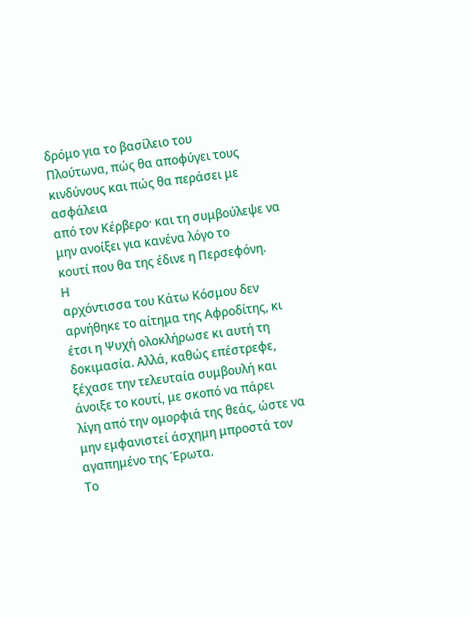δρόμο για το βασίλειο του
Πλούτωνα, πώς θα αποφύγει τους κινδύνους και πώς θα περάσει με ασφάλεια
από τον Κέρβερο· και τη συμβούλεψε να μην ανοίξει για κανένα λόγο το
κουτί που θα της έδινε η Περσεφόνη.
Η
αρχόντισσα του Κάτω Κόσμου δεν αρνήθηκε το αίτημα της Αφροδίτης, κι
έτσι η Ψυχή ολοκλήρωσε κι αυτή τη δοκιμασία. Αλλά, καθώς επέστρεφε,
ξέχασε την τελευταία συμβουλή και άνοιξε το κουτί, με σκοπό να πάρει
λίγη από την ομορφιά της θεάς, ώστε να μην εμφανιστεί άσχημη μπροστά τον
αγαπημένο της Έρωτα.
Το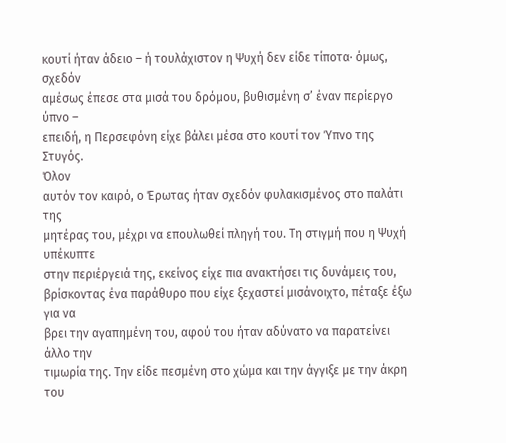κουτί ήταν άδειο – ή τουλάχιστον η Ψυχή δεν είδε τίποτα· όμως, σχεδόν
αμέσως έπεσε στα μισά του δρόμου, βυθισμένη σ’ έναν περίεργο ύπνο –
επειδή, η Περσεφόνη είχε βάλει μέσα στο κουτί τον Ύπνο της Στυγός.
Όλον
αυτόν τον καιρό, ο Έρωτας ήταν σχεδόν φυλακισμένος στο παλάτι της
μητέρας του, μέχρι να επουλωθεί πληγή του. Τη στιγμή που η Ψυχή υπέκυπτε
στην περιέργειά της, εκείνος είχε πια ανακτήσει τις δυνάμεις του,
βρίσκοντας ένα παράθυρο που είχε ξεχαστεί μισάνοιχτο, πέταξε έξω για να
βρει την αγαπημένη του, αφού του ήταν αδύνατο να παρατείνει άλλο την
τιμωρία της. Την είδε πεσμένη στο χώμα και την άγγιξε με την άκρη του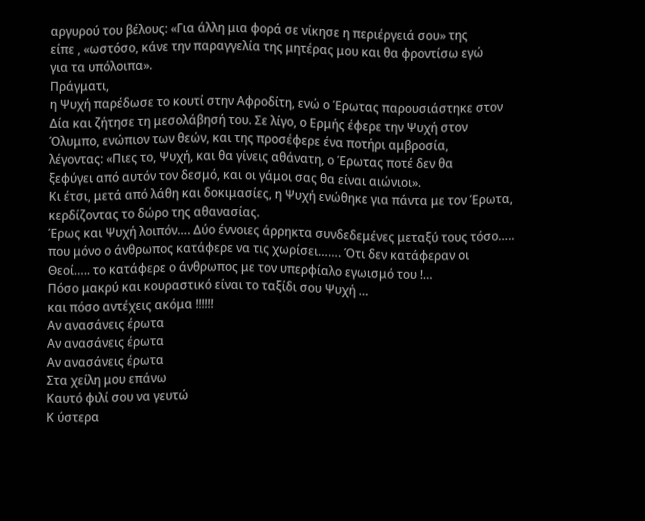αργυρού του βέλους: «Για άλλη μια φορά σε νίκησε η περιέργειά σου» της
είπε , «ωστόσο, κάνε την παραγγελία της μητέρας μου και θα φροντίσω εγώ
για τα υπόλοιπα».
Πράγματι,
η Ψυχή παρέδωσε το κουτί στην Αφροδίτη, ενώ ο Έρωτας παρουσιάστηκε στον
Δία και ζήτησε τη μεσολάβησή του. Σε λίγο, ο Ερμής έφερε την Ψυχή στον
Όλυμπο, ενώπιον των θεών, και της προσέφερε ένα ποτήρι αμβροσία,
λέγοντας: «Πιες το, Ψυχή, και θα γίνεις αθάνατη, ο Έρωτας ποτέ δεν θα
ξεφύγει από αυτόν τον δεσμό, και οι γάμοι σας θα είναι αιώνιοι».
Κι έτσι, μετά από λάθη και δοκιμασίες, η Ψυχή ενώθηκε για πάντα με τον Έρωτα, κερδίζοντας το δώρο της αθανασίας.
Έρως και Ψυχή λοιπόν…. Δύο έννοιες άρρηκτα συνδεδεμένες μεταξύ τους τόσο…..
που μόνο ο άνθρωπος κατάφερε να τις χωρίσει……. Ότι δεν κατάφεραν οι
Θεοί….. το κατάφερε ο άνθρωπος με τον υπερφίαλο εγωισμό του !…
Πόσο μακρύ και κουραστικό είναι το ταξίδι σου Ψυχή …
και πόσο αντέχεις ακόμα !!!!!!
Αν ανασάνεις έρωτα
Αν ανασάνεις έρωτα
Αν ανασάνεις έρωτα
Στα χείλη μου επάνω
Καυτό φιλί σου να γευτώ
Κ ύστερα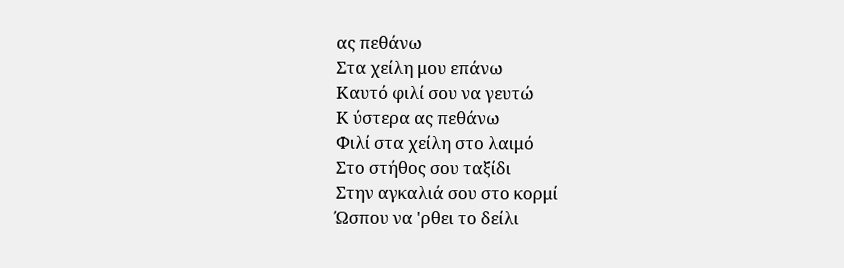ας πεθάνω
Στα χείλη μου επάνω
Καυτό φιλί σου να γευτώ
Κ ύστερα ας πεθάνω
Φιλί στα χείλη στο λαιμό
Στο στήθος σου ταξίδι
Στην αγκαλιά σου στο κορμί
Ώσπου να 'ρθει το δείλι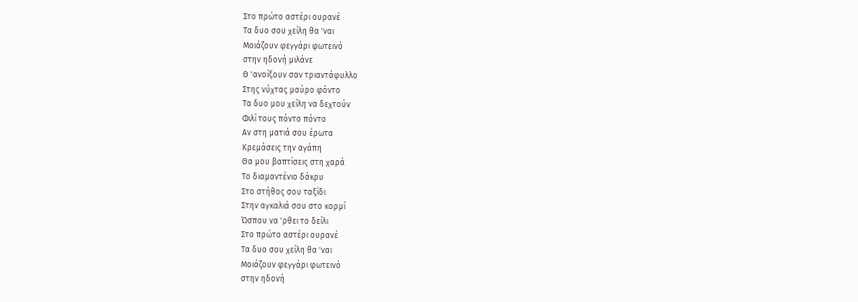Στο πρώτο αστέρι ουρανέ
Τα δυο σου χείλη θα 'ναι
Μοιάζουν φεγγάρι φωτεινό
στην ηδονή μιλάνε
Θ 'ανοίξουν σαν τριαντάφυλλο
Στης νύχτας μαύρο φόντο
Τα δυο μου χείλη να δεχτούν
Φιλί τους πόντο πόντο
Αν στη ματιά σου έρωτα
Κρεμάσεις την αγάπη
Θα μου βαπτίσεις στη χαρά
Το διαμαντένιο δάκρυ
Στο στήθος σου ταξίδι
Στην αγκαλιά σου στο κορμί
Ώσπου να 'ρθει το δείλι
Στο πρώτο αστέρι ουρανέ
Τα δυο σου χείλη θα 'ναι
Μοιάζουν φεγγάρι φωτεινό
στην ηδονή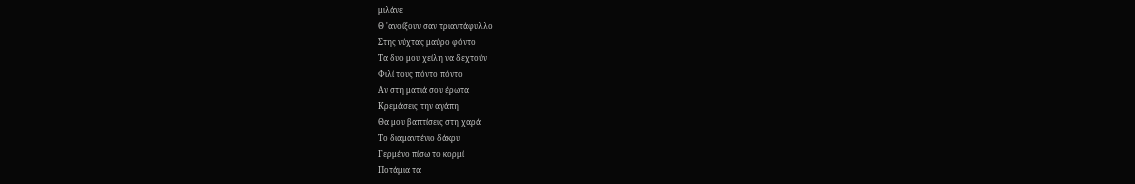μιλάνε
Θ 'ανοίξουν σαν τριαντάφυλλο
Στης νύχτας μαύρο φόντο
Τα δυο μου χείλη να δεχτούν
Φιλί τους πόντο πόντο
Αν στη ματιά σου έρωτα
Κρεμάσεις την αγάπη
Θα μου βαπτίσεις στη χαρά
Το διαμαντένιο δάκρυ
Γερμένο πίσω το κορμί
Ποτάμια τα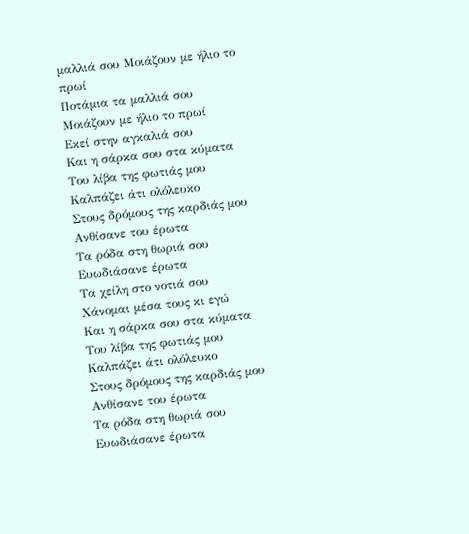μαλλιά σου Μοιάζουν με ήλιο το πρωί
Ποτάμια τα μαλλιά σου Μοιάζουν με ήλιο το πρωί
Εκεί στην αγκαλιά σου
Και η σάρκα σου στα κύματα
Του λίβα της φωτιάς μου
Καλπάζει άτι ολόλευκο
Στους δρόμους της καρδιάς μου
Ανθίσανε του έρωτα
Τα ρόδα στη θωριά σου
Ευωδιάσανε έρωτα
Τα χείλη στο νοτιά σου
Χάνομαι μέσα τους κι εγώ
Και η σάρκα σου στα κύματα
Του λίβα της φωτιάς μου
Καλπάζει άτι ολόλευκο
Στους δρόμους της καρδιάς μου
Ανθίσανε του έρωτα
Τα ρόδα στη θωριά σου
Ευωδιάσανε έρωτα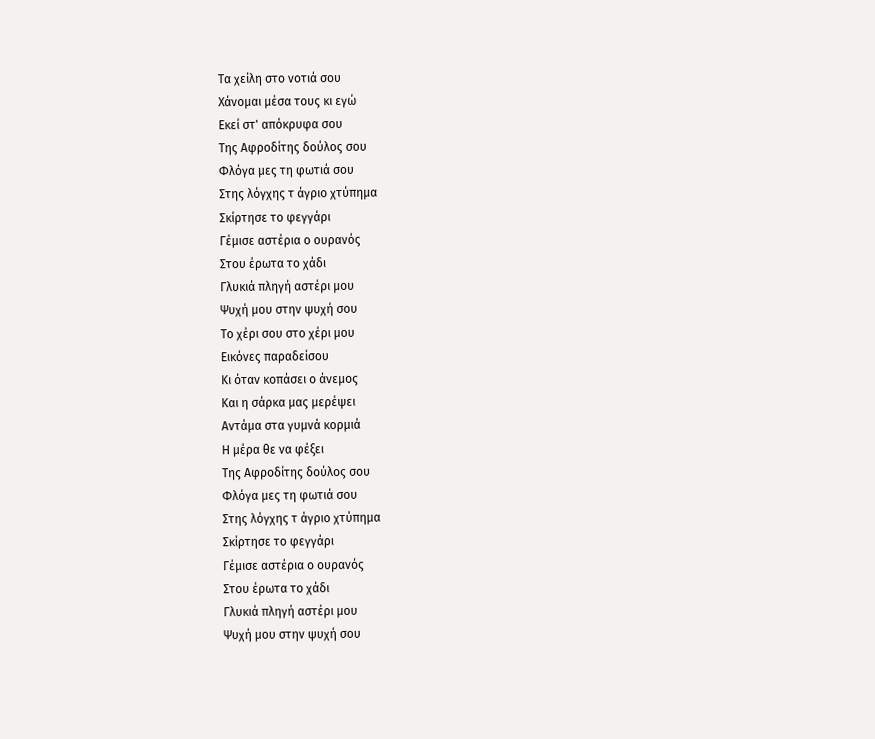Τα χείλη στο νοτιά σου
Χάνομαι μέσα τους κι εγώ
Εκεί στ' απόκρυφα σου
Της Αφροδίτης δούλος σου
Φλόγα μες τη φωτιά σου
Στης λόγχης τ άγριο χτύπημα
Σκίρτησε το φεγγάρι
Γέμισε αστέρια ο ουρανός
Στου έρωτα το χάδι
Γλυκιά πληγή αστέρι μου
Ψυχή μου στην ψυχή σου
Το χέρι σου στο χέρι μου
Εικόνες παραδείσου
Κι όταν κοπάσει ο άνεμος
Και η σάρκα μας μερέψει
Αντάμα στα γυμνά κορμιά
Η μέρα θε να φέξει
Της Αφροδίτης δούλος σου
Φλόγα μες τη φωτιά σου
Στης λόγχης τ άγριο χτύπημα
Σκίρτησε το φεγγάρι
Γέμισε αστέρια ο ουρανός
Στου έρωτα το χάδι
Γλυκιά πληγή αστέρι μου
Ψυχή μου στην ψυχή σου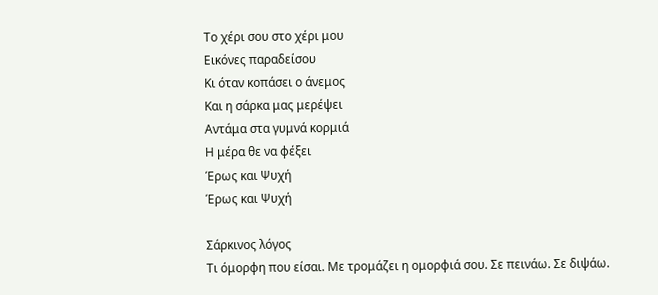Το χέρι σου στο χέρι μου
Εικόνες παραδείσου
Κι όταν κοπάσει ο άνεμος
Και η σάρκα μας μερέψει
Αντάμα στα γυμνά κορμιά
Η μέρα θε να φέξει
Έρως και Ψυχή
Έρως και Ψυχή

Σάρκινος λόγος
Τι όμορφη που είσαι. Με τρομάζει η ομορφιά σου. Σε πεινάω. Σε διψάω.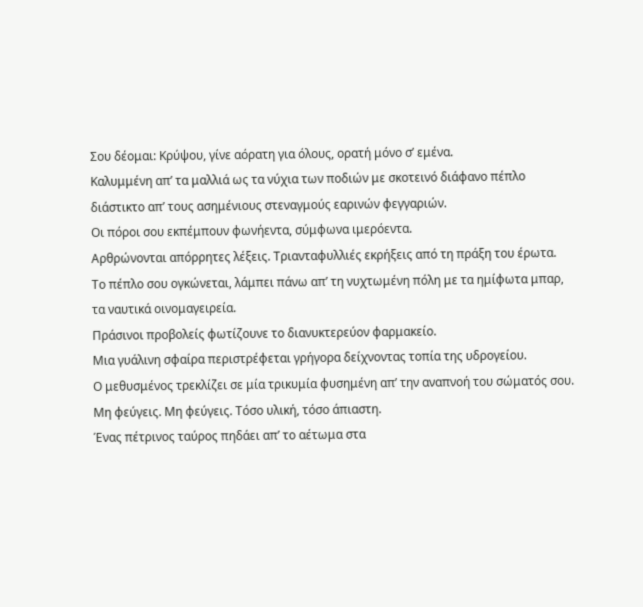Σου δέομαι: Κρύψου, γίνε αόρατη για όλους, ορατή μόνο σ’ εμένα.
Καλυμμένη απ’ τα μαλλιά ως τα νύχια των ποδιών με σκοτεινό διάφανο πέπλο
διάστικτο απ’ τους ασημένιους στεναγμούς εαρινών φεγγαριών.
Οι πόροι σου εκπέμπουν φωνήεντα, σύμφωνα ιμερόεντα.
Αρθρώνονται απόρρητες λέξεις. Τριανταφυλλιές εκρήξεις από τη πράξη του έρωτα.
Το πέπλο σου ογκώνεται, λάμπει πάνω απ’ τη νυχτωμένη πόλη με τα ημίφωτα μπαρ,
τα ναυτικά οινομαγειρεία.
Πράσινοι προβολείς φωτίζουνε το διανυκτερεύον φαρμακείο.
Μια γυάλινη σφαίρα περιστρέφεται γρήγορα δείχνοντας τοπία της υδρογείου.
Ο μεθυσμένος τρεκλίζει σε μία τρικυμία φυσημένη απ’ την αναπνοή του σώματός σου.
Μη φεύγεις. Μη φεύγεις. Τόσο υλική, τόσο άπιαστη.
Ένας πέτρινος ταύρος πηδάει απ’ το αέτωμα στα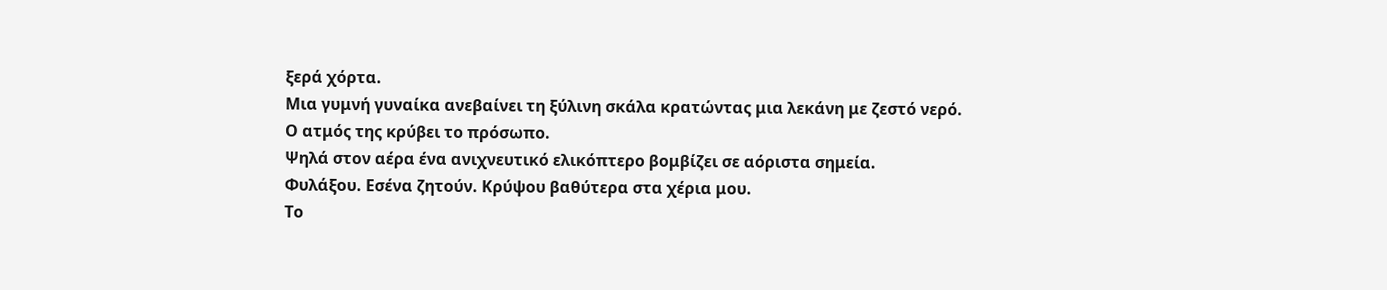ξερά χόρτα.
Μια γυμνή γυναίκα ανεβαίνει τη ξύλινη σκάλα κρατώντας μια λεκάνη με ζεστό νερό.
Ο ατμός της κρύβει το πρόσωπο.
Ψηλά στον αέρα ένα ανιχνευτικό ελικόπτερο βομβίζει σε αόριστα σημεία.
Φυλάξου. Εσένα ζητούν. Κρύψου βαθύτερα στα χέρια μου.
Τo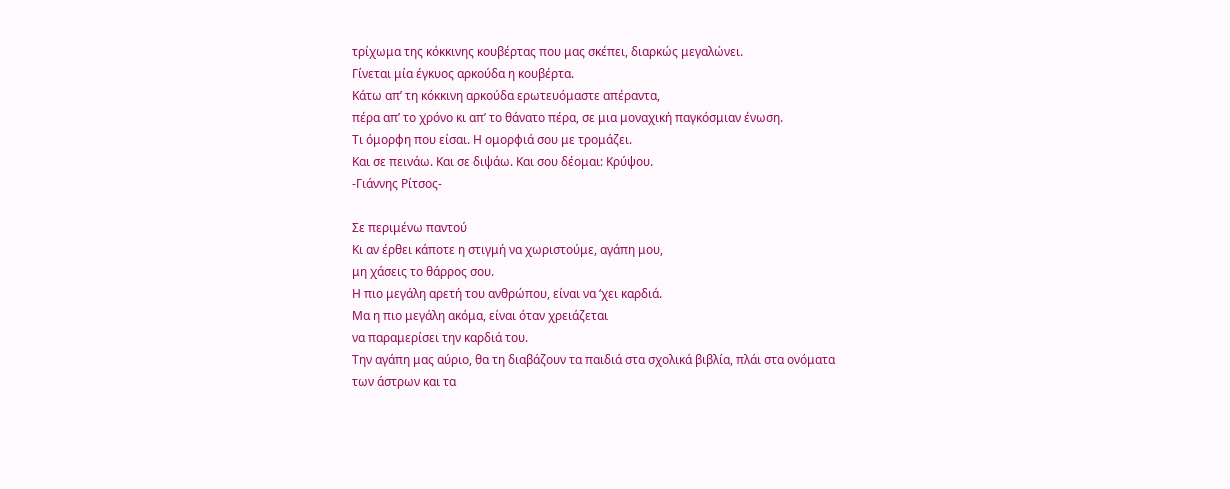τρίχωμα της κόκκινης κουβέρτας που μας σκέπει, διαρκώς μεγαλώνει.
Γίνεται μία έγκυος αρκούδα η κουβέρτα.
Κάτω απ’ τη κόκκινη αρκούδα ερωτευόμαστε απέραντα,
πέρα απ’ το χρόνο κι απ’ το θάνατο πέρα, σε μια μοναχική παγκόσμιαν ένωση.
Τι όμορφη που είσαι. Η ομορφιά σου με τρομάζει.
Και σε πεινάω. Και σε διψάω. Και σου δέομαι: Κρύψου.
-Γιάννης Ρίτσος-

Σε περιμένω παντού
Κι αν έρθει κάποτε η στιγμή να χωριστούμε, αγάπη μου,
μη χάσεις το θάρρος σου.
Η πιο μεγάλη αρετή του ανθρώπου, είναι να ‘χει καρδιά.
Μα η πιο μεγάλη ακόμα, είναι όταν χρειάζεται
να παραμερίσει την καρδιά του.
Την αγάπη μας αύριο, θα τη διαβάζουν τα παιδιά στα σχολικά βιβλία, πλάι στα ονόματα των άστρων και τα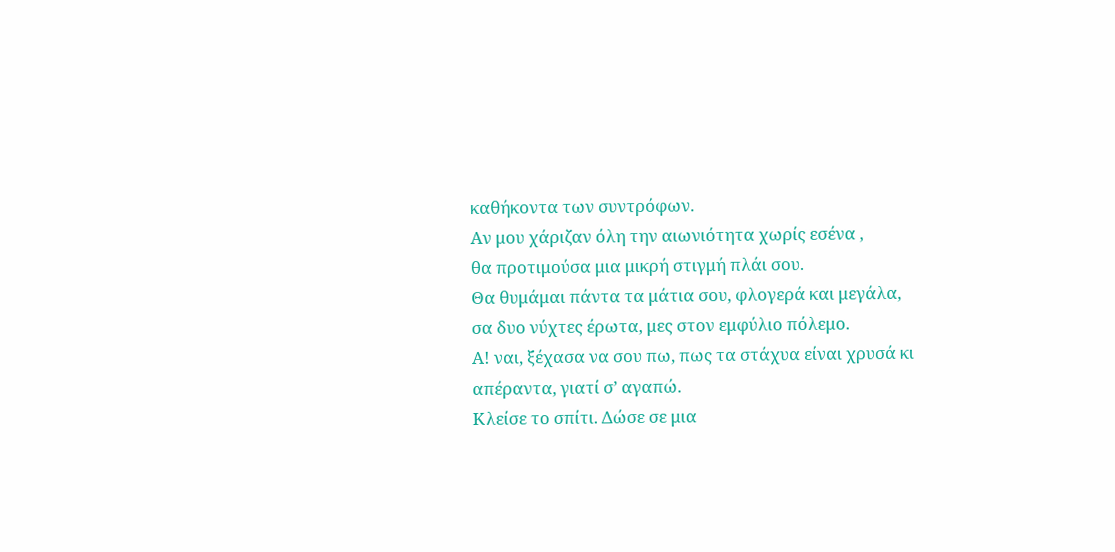καθήκοντα των συντρόφων.
Αν μου χάριζαν όλη την αιωνιότητα χωρίς εσένα ,
θα προτιμούσα μια μικρή στιγμή πλάι σου.
Θα θυμάμαι πάντα τα μάτια σου, φλογερά και μεγάλα,
σα δυο νύχτες έρωτα, μες στον εμφύλιο πόλεμο.
Α! ναι, ξέχασα να σου πω, πως τα στάχυα είναι χρυσά κι απέραντα, γιατί σ’ αγαπώ.
Κλείσε το σπίτι. Δώσε σε μια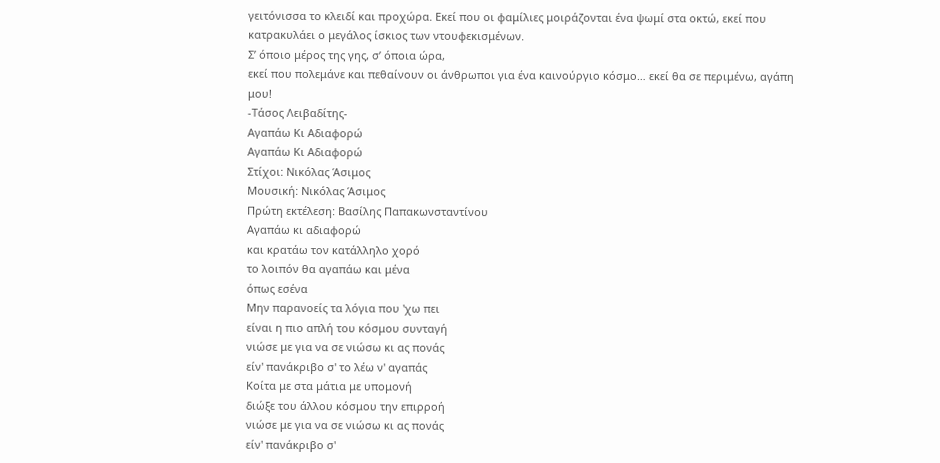γειτόνισσα το κλειδί και προχώρα. Εκεί που οι φαμίλιες μοιράζονται ένα ψωμί στα οκτώ, εκεί που κατρακυλάει ο μεγάλος ίσκιος των ντουφεκισμένων.
Σ’ όποιο μέρος της γης, σ’ όποια ώρα,
εκεί που πολεμάνε και πεθαίνουν οι άνθρωποι για ένα καινούργιο κόσμο… εκεί θα σε περιμένω, αγάπη μου!
-Τάσος Λειβαδίτης-
Αγαπάω Κι Αδιαφορώ
Αγαπάω Κι Αδιαφορώ
Στίχοι: Νικόλας Άσιμος
Μουσική: Νικόλας Άσιμος
Πρώτη εκτέλεση: Βασίλης Παπακωνσταντίνου
Αγαπάω κι αδιαφορώ
και κρατάω τον κατάλληλο χορό
το λοιπόν θα αγαπάω και μένα
όπως εσένα
Μην παρανοείς τα λόγια που 'χω πει
είναι η πιο απλή του κόσμου συνταγή
νιώσε με για να σε νιώσω κι ας πονάς
είν' πανάκριβο σ' το λέω ν' αγαπάς
Κοίτα με στα μάτια με υπομονή
διώξε του άλλου κόσμου την επιρροή
νιώσε με για να σε νιώσω κι ας πονάς
είν' πανάκριβο σ'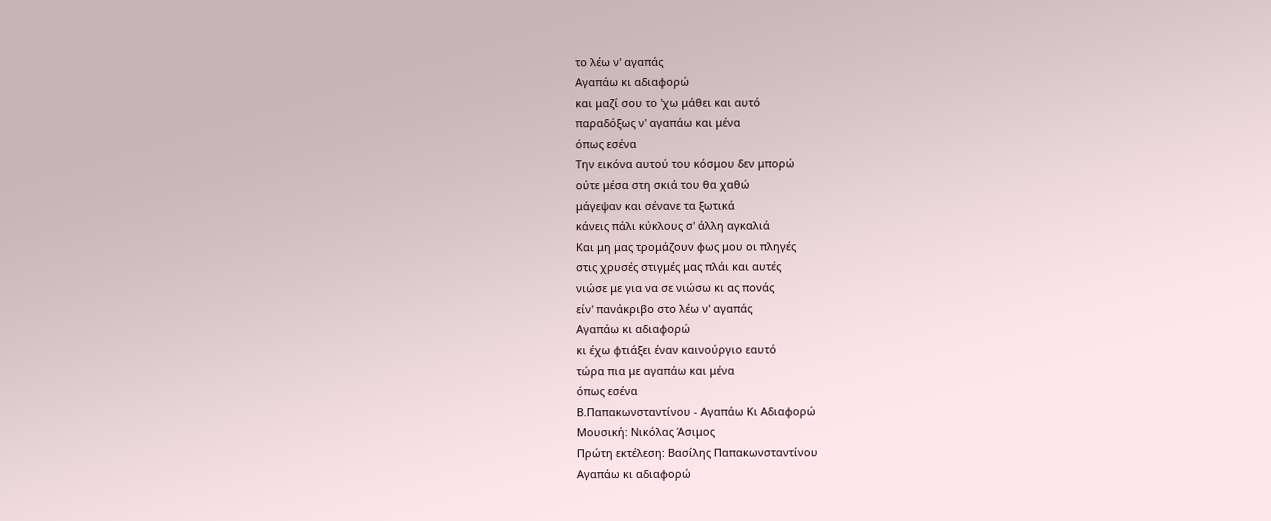το λέω ν' αγαπάς
Αγαπάω κι αδιαφορώ
και μαζί σου το 'χω μάθει και αυτό
παραδόξως ν' αγαπάω και μένα
όπως εσένα
Την εικόνα αυτού του κόσμου δεν μπορώ
ούτε μέσα στη σκιά του θα χαθώ
μάγεψαν και σένανε τα ξωτικά
κάνεις πάλι κύκλους σ' άλλη αγκαλιά
Και μη μας τρομάζουν φως μου οι πληγές
στις χρυσές στιγμές μας πλάι και αυτές
νιώσε με για να σε νιώσω κι ας πονάς
είν' πανάκριβο στο λέω ν' αγαπάς
Αγαπάω κι αδιαφορώ
κι έχω φτιάξει έναν καινούργιο εαυτό
τώρα πια με αγαπάω και μένα
όπως εσένα
Β.Παπακωνσταντίνου - Αγαπάω Κι Αδιαφορώ
Μουσική: Νικόλας Άσιμος
Πρώτη εκτέλεση: Βασίλης Παπακωνσταντίνου
Αγαπάω κι αδιαφορώ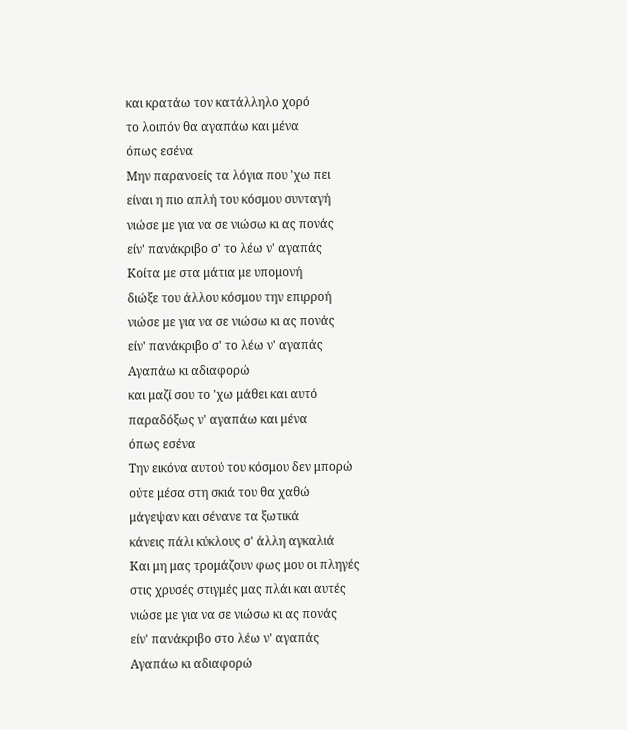και κρατάω τον κατάλληλο χορό
το λοιπόν θα αγαπάω και μένα
όπως εσένα
Μην παρανοείς τα λόγια που 'χω πει
είναι η πιο απλή του κόσμου συνταγή
νιώσε με για να σε νιώσω κι ας πονάς
είν' πανάκριβο σ' το λέω ν' αγαπάς
Κοίτα με στα μάτια με υπομονή
διώξε του άλλου κόσμου την επιρροή
νιώσε με για να σε νιώσω κι ας πονάς
είν' πανάκριβο σ' το λέω ν' αγαπάς
Αγαπάω κι αδιαφορώ
και μαζί σου το 'χω μάθει και αυτό
παραδόξως ν' αγαπάω και μένα
όπως εσένα
Την εικόνα αυτού του κόσμου δεν μπορώ
ούτε μέσα στη σκιά του θα χαθώ
μάγεψαν και σένανε τα ξωτικά
κάνεις πάλι κύκλους σ' άλλη αγκαλιά
Και μη μας τρομάζουν φως μου οι πληγές
στις χρυσές στιγμές μας πλάι και αυτές
νιώσε με για να σε νιώσω κι ας πονάς
είν' πανάκριβο στο λέω ν' αγαπάς
Αγαπάω κι αδιαφορώ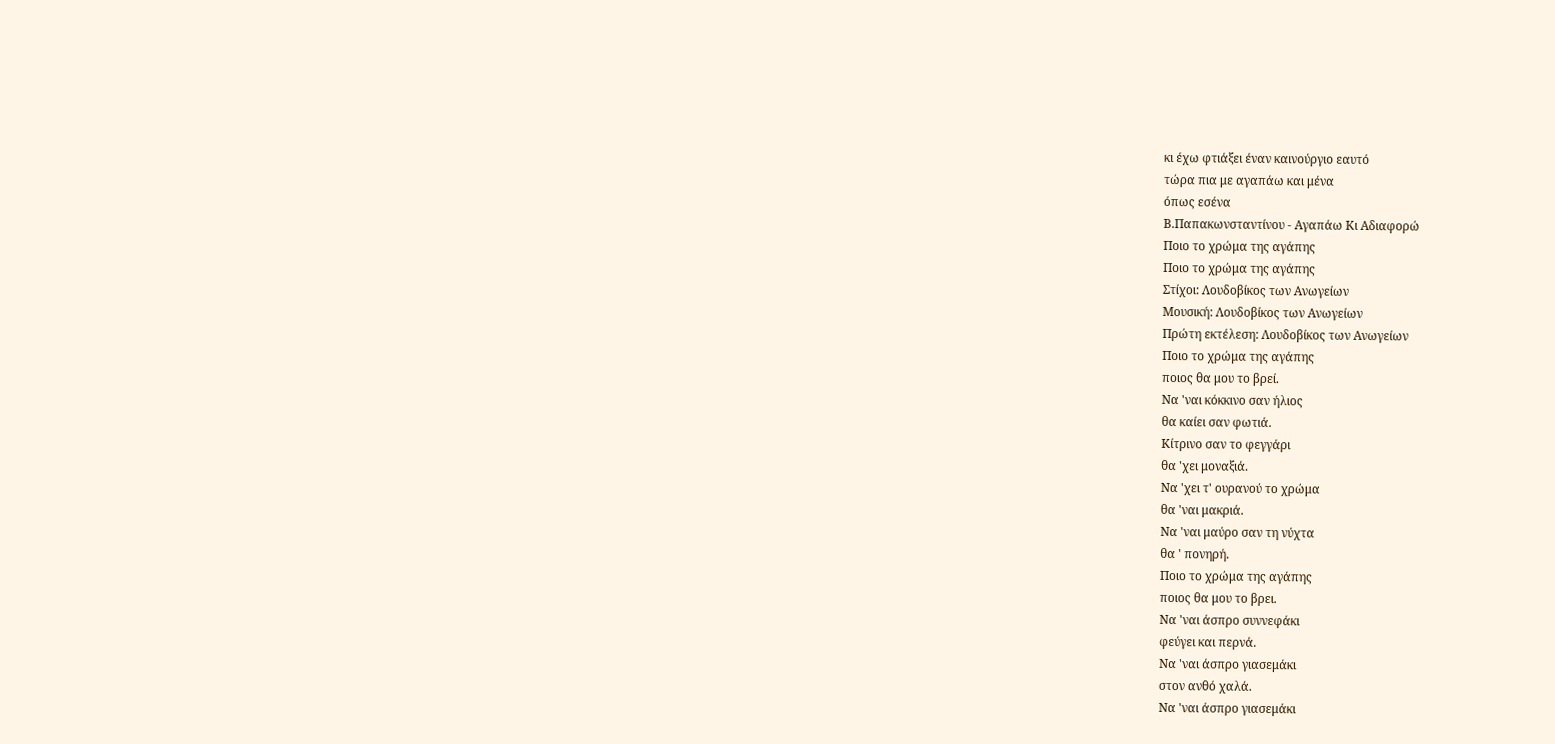κι έχω φτιάξει έναν καινούργιο εαυτό
τώρα πια με αγαπάω και μένα
όπως εσένα
Β.Παπακωνσταντίνου - Αγαπάω Κι Αδιαφορώ
Ποιο το χρώμα της αγάπης
Ποιο το χρώμα της αγάπης
Στίχοι: Λουδοβίκος των Ανωγείων
Μουσική: Λουδοβίκος των Ανωγείων
Πρώτη εκτέλεση: Λουδοβίκος των Ανωγείων
Ποιο το χρώμα της αγάπης
ποιος θα μου το βρεί.
Να 'ναι κόκκινο σαν ήλιος
θα καίει σαν φωτιά.
Κίτρινο σαν το φεγγάρι
θα 'χει μοναξιά.
Να 'χει τ' ουρανού το χρώμα
θα 'ναι μακριά.
Να 'ναι μαύρο σαν τη νύχτα
θα ' πονηρή.
Ποιο το χρώμα της αγάπης
ποιος θα μου το βρει.
Να 'ναι άσπρο συννεφάκι
φεύγει και περνά.
Να 'ναι άσπρο γιασεμάκι
στον ανθό χαλά.
Να 'ναι άσπρο γιασεμάκι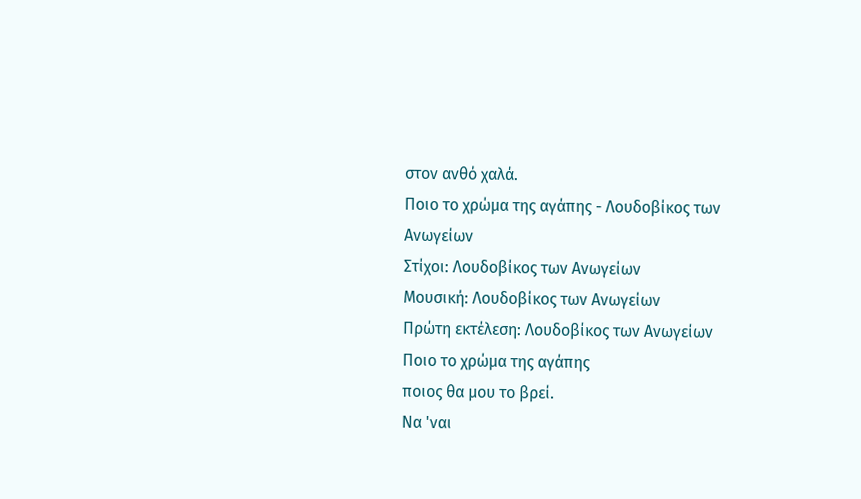στον ανθό χαλά.
Ποιο το χρώμα της αγάπης - Λουδοβίκος των Ανωγείων
Στίχοι: Λουδοβίκος των Ανωγείων
Μουσική: Λουδοβίκος των Ανωγείων
Πρώτη εκτέλεση: Λουδοβίκος των Ανωγείων
Ποιο το χρώμα της αγάπης
ποιος θα μου το βρεί.
Να 'ναι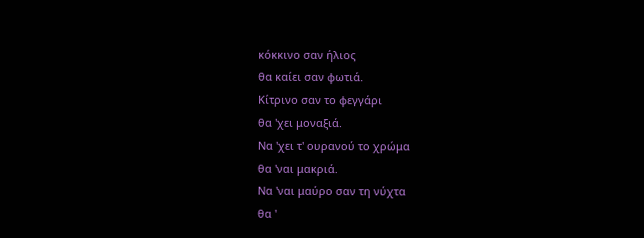κόκκινο σαν ήλιος
θα καίει σαν φωτιά.
Κίτρινο σαν το φεγγάρι
θα 'χει μοναξιά.
Να 'χει τ' ουρανού το χρώμα
θα 'ναι μακριά.
Να 'ναι μαύρο σαν τη νύχτα
θα '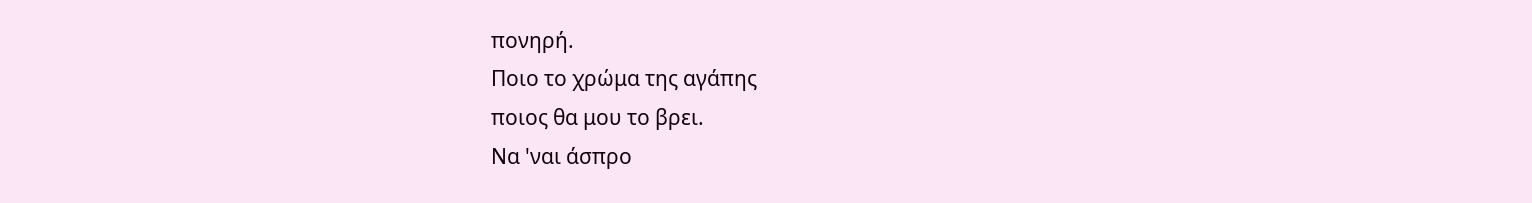πονηρή.
Ποιο το χρώμα της αγάπης
ποιος θα μου το βρει.
Να 'ναι άσπρο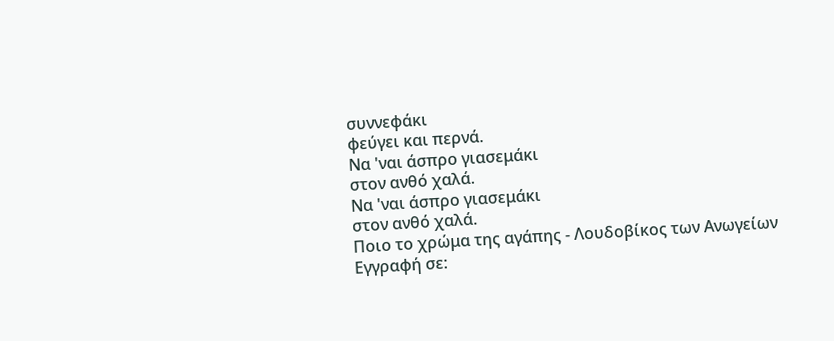συννεφάκι
φεύγει και περνά.
Να 'ναι άσπρο γιασεμάκι
στον ανθό χαλά.
Να 'ναι άσπρο γιασεμάκι
στον ανθό χαλά.
Ποιο το χρώμα της αγάπης - Λουδοβίκος των Ανωγείων
Εγγραφή σε: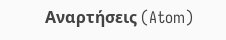Αναρτήσεις (Atom)